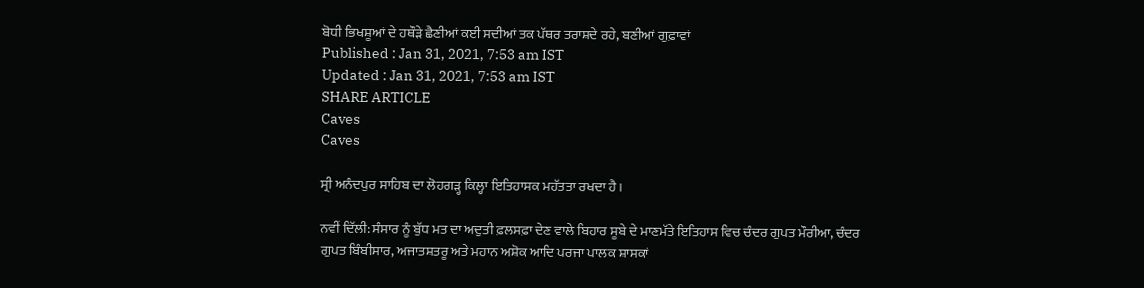ਬੋਧੀ ਭਿਖਸ਼ੂਆਂ ਦੇ ਹਥੌੜੇ ਛੈਣੀਆਂ ਕਈ ਸਦੀਆਂ ਤਕ ਪੱਥਰ ਤਰਾਸ਼ਦੇ ਰਹੇ, ਬਣੀਆਂ ਗੁਫ਼ਾਵਾਂ
Published : Jan 31, 2021, 7:53 am IST
Updated : Jan 31, 2021, 7:53 am IST
SHARE ARTICLE
Caves
Caves

ਸ੍ਰੀ ਅਨੰਦਪੁਰ ਸਾਹਿਬ ਦਾ ਲੋਹਗੜ੍ਹ ਕਿਲ੍ਹਾ ਇਤਿਹਾਸਕ ਮਹੱਤਤਾ ਰਖਦਾ ਹੈ।

ਨਵੀਂ ਦਿੱਲੀ: ਸੰਸਾਰ ਨੂੰ ਬੁੱਧ ਮਤ ਦਾ ਅਦੁਤੀ ਫ਼ਲਸਫ਼ਾ ਦੇਣ ਵਾਲੇ ਬਿਹਾਰ ਸੂਬੇ ਦੇ ਮਾਣਮੱਤੇ ਇਤਿਹਾਸ ਵਿਚ ਚੰਦਰ ਗੁਪਤ ਮੌਰੀਆ, ਚੰਦਰ ਗੁਪਤ ਬਿੰਬੀਸਾਰ, ਅਜਾਤਸ਼ਤਰੂ ਅਤੇ ਮਹਾਨ ਅਸ਼ੋਕ ਆਦਿ ਪਰਜਾ ਪਾਲਕ ਸ਼ਾਸਕਾਂ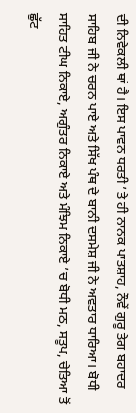ਦੀ ਨਿਵੇਕਲੀ ਥਾਂ ਹੈ। ਇਸ ਪਾਵਨ ਧਰਤੀ ’ਤੇ ਹੀ ਨਾਨਕ ਪਾਤਸ਼ਾਹ, ਨੌਵੇਂ ਗੁਰੂ ਤੇਗ ਬਹਾਦਰ ਸਾਹਿਬ ਜੀ ਨੇ ਚਰਨ ਪਾਏ ਅਤੇ ਸਿੱਖ ਪੰਥ ਦੇ ਬਾਨੀ ਦਸਮੇਸ਼ ਜੀ ਨੇ ਅਵਤਾਰ ਧਾਰਿਆ। ਬੋਧੀ ਸਾਹਿਤ ਟੀਘ ਨਿਕਾਏ, ਅਗੁੰਤਰ ਨਿਕਾਏ ਅਤੇ ਮੰਝਿਮ ਨਿਕਾਏ ’ਚ ਬੋਧੀ ਮਠ, ਸਤੂਪ, ਚੇਤਿਆ ਤੋਂ ਛੁੱਟ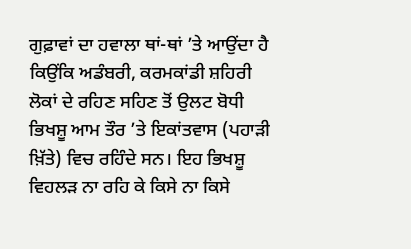ਗੁਫ਼ਾਵਾਂ ਦਾ ਹਵਾਲਾ ਥਾਂ-ਥਾਂ ’ਤੇ ਆਉਂਦਾ ਹੈ ਕਿਉਂਕਿ ਅਡੰਬਰੀ, ਕਰਮਕਾਂਡੀ ਸ਼ਹਿਰੀ ਲੋਕਾਂ ਦੇ ਰਹਿਣ ਸਹਿਣ ਤੋਂ ਉਲਟ ਬੋਧੀ ਭਿਖਸ਼ੂ ਆਮ ਤੌਰ ’ਤੇ ਇਕਾਂਤਵਾਸ (ਪਹਾੜੀ ਖ਼ਿੱਤੇ) ਵਿਚ ਰਹਿੰਦੇ ਸਨ। ਇਹ ਭਿਖਸ਼ੂ ਵਿਹਲੜ ਨਾ ਰਹਿ ਕੇ ਕਿਸੇ ਨਾ ਕਿਸੇ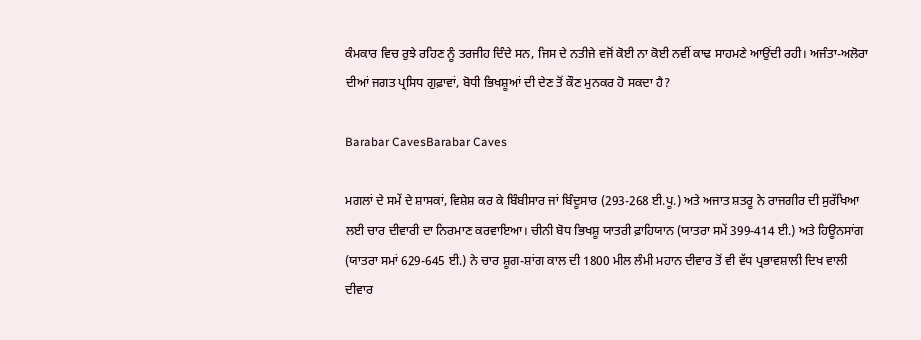ਕੰਮਕਾਰ ਵਿਚ ਰੁਝੇ ਰਹਿਣ ਨੂੰ ਤਰਜੀਹ ਦਿੰਦੇ ਸਨ, ਜਿਸ ਦੇ ਨਤੀਜੇ ਵਜੋਂ ਕੋਈ ਨਾ ਕੋਈ ਨਵੀਂ ਕਾਢ ਸਾਹਮਣੇ ਆਉਂਦੀ ਰਹੀ। ਅਜੰਤਾ-ਅਲੋਰਾ ਦੀਆਂ ਜਗਤ ਪ੍ਰਸਿਧ ਗੁਫ਼ਾਵਾਂ, ਬੋਧੀ ਭਿਖਸ਼ੂਆਂ ਦੀ ਦੇਣ ਤੋਂ ਕੌਣ ਮੁਨਕਰ ਹੋ ਸਕਦਾ ਹੈ?

Barabar CavesBarabar Caves

ਮਗਲਾਂ ਦੇ ਸਮੇਂ ਦੇ ਸ਼ਾਸਕਾਂ, ਵਿਸ਼ੇਸ਼ ਕਰ ਕੇ ਬਿੰਬੀਸਾਰ ਜਾਂ ਬਿੰਦੂਸਾਰ (293-268 ਈ.ਪੂ.) ਅਤੇ ਅਜਾਤ ਸ਼ਤਰੂ ਨੇ ਰਾਜਗੀਰ ਦੀ ਸੁਰੱਖਿਆ ਲਈ ਚਾਰ ਦੀਵਾਰੀ ਦਾ ਨਿਰਮਾਣ ਕਰਵਾਇਆ। ਚੀਨੀ ਬੋਧ ਭਿਖਸ਼ੂ ਯਾਤਰੀ ਫ਼ਾਹਿਯਾਨ (ਯਾਤਰਾ ਸਮੇਂ 399-414 ਈ.) ਅਤੇ ਹਿਊਨਸਾਂਗ (ਯਾਤਰਾ ਸਮਾਂ 629-645 ਈ.) ਨੇ ਚਾਰ ਸ਼ੂਗ-ਸ਼ਾਂਗ ਕਾਲ ਦੀ 1800 ਮੀਲ ਲੰਮੀ ਮਹਾਨ ਦੀਵਾਰ ਤੋਂ ਵੀ ਵੱਧ ਪ੍ਰਭਾਵਸ਼ਾਲੀ ਦਿਖ ਵਾਲੀ ਦੀਵਾਰ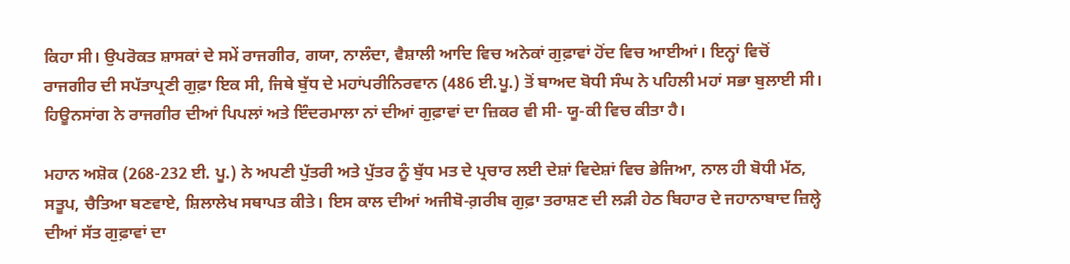ਕਿਹਾ ਸੀ। ਉਪਰੋਕਤ ਸ਼ਾਸਕਾਂ ਦੇ ਸਮੇਂ ਰਾਜਗੀਰ, ਗਯਾ, ਨਾਲੰਦਾ, ਵੈਸ਼ਾਲੀ ਆਦਿ ਵਿਚ ਅਨੇਕਾਂ ਗੁਫ਼ਾਵਾਂ ਹੋਂਦ ਵਿਚ ਆਈਆਂ। ਇਨ੍ਹਾਂ ਵਿਚੋਂ ਰਾਜਗੀਰ ਦੀ ਸਪੱਤਾਪ੍ਰਣੀ ਗੁਫ਼ਾ ਇਕ ਸੀ, ਜਿਥੇ ਬੁੱਧ ਦੇ ਮਹਾਂਪਰੀਨਿਰਵਾਨ (486 ਈ.ਪੂ.) ਤੋਂ ਬਾਅਦ ਬੋਧੀ ਸੰਘ ਨੇ ਪਹਿਲੀ ਮਹਾਂ ਸਭਾ ਬੁਲਾਈ ਸੀ। ਹਿਊਨਸਾਂਗ ਨੇ ਰਾਜਗੀਰ ਦੀਆਂ ਪਿਪਲਾਂ ਅਤੇ ਇੰਦਰਮਾਲਾ ਨਾਂ ਦੀਆਂ ਗੁਫ਼ਾਵਾਂ ਦਾ ਜ਼ਿਕਰ ਵੀ ਸੀ- ਯੂ-ਕੀ ਵਿਚ ਕੀਤਾ ਹੈ।

ਮਹਾਨ ਅਸ਼ੋਕ (268-232 ਈ. ਪੂ.) ਨੇ ਅਪਣੀ ਪੁੱਤਰੀ ਅਤੇ ਪੁੱਤਰ ਨੂੰ ਬੁੱਧ ਮਤ ਦੇ ਪ੍ਰਚਾਰ ਲਈ ਦੇਸ਼ਾਂ ਵਿਦੇਸ਼ਾਂ ਵਿਚ ਭੇਜਿਆ, ਨਾਲ ਹੀ ਬੋਧੀ ਮੱਠ, ਸਤੂਪ, ਚੈਤਿਆ ਬਣਵਾਏ, ਸ਼ਿਲਾਲੇਖ ਸਥਾਪਤ ਕੀਤੇ। ਇਸ ਕਾਲ ਦੀਆਂ ਅਜੀਬੋ-ਗ਼ਰੀਬ ਗੁਫ਼ਾ ਤਰਾਸ਼ਣ ਦੀ ਲੜੀ ਹੇਠ ਬਿਹਾਰ ਦੇ ਜਹਾਨਾਬਾਦ ਜ਼ਿਲ੍ਹੇ ਦੀਆਂ ਸੱਤ ਗੁਫ਼ਾਵਾਂ ਦਾ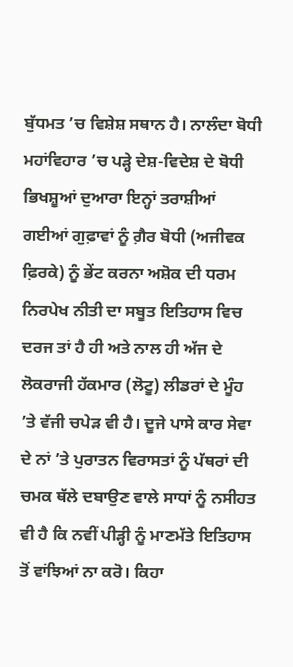ਬੁੱਧਮਤ ’ਚ ਵਿਸ਼ੇਸ਼ ਸਥਾਨ ਹੈ। ਨਾਲੰਦਾ ਬੋਧੀ ਮਹਾਂਵਿਹਾਰ ’ਚ ਪੜ੍ਹੇ ਦੇਸ਼-ਵਿਦੇਸ਼ ਦੇ ਬੋਧੀ ਭਿਖਸ਼ੂਆਂ ਦੁਆਰਾ ਇਨ੍ਹਾਂ ਤਰਾਸ਼ੀਆਂ ਗਈਆਂ ਗੁਫ਼ਾਵਾਂ ਨੂੰ ਗ਼ੈਰ ਬੋਧੀ (ਅਜੀਵਕ ਫ਼ਿਰਕੇ) ਨੂੰ ਭੇਂਟ ਕਰਨਾ ਅਸ਼ੋਕ ਦੀ ਧਰਮ ਨਿਰਪੇਖ ਨੀਤੀ ਦਾ ਸਬੂਤ ਇਤਿਹਾਸ ਵਿਚ ਦਰਜ ਤਾਂ ਹੈ ਹੀ ਅਤੇ ਨਾਲ ਹੀ ਅੱਜ ਦੇ ਲੋਕਰਾਜੀ ਹੱਕਮਾਰ (ਲੋਟੂ) ਲੀਡਰਾਂ ਦੇ ਮੂੰਹ ’ਤੇ ਵੱਜੀ ਚਪੇੜ ਵੀ ਹੈ। ਦੂਜੇ ਪਾਸੇ ਕਾਰ ਸੇਵਾ ਦੇ ਨਾਂ ’ਤੇ ਪੁਰਾਤਨ ਵਿਰਾਸਤਾਂ ਨੂੰ ਪੱਥਰਾਂ ਦੀ ਚਮਕ ਥੱਲੇ ਦਬਾਉਣ ਵਾਲੇ ਸਾਧਾਂ ਨੂੰ ਨਸੀਹਤ ਵੀ ਹੈ ਕਿ ਨਵੀਂ ਪੀੜ੍ਹੀ ਨੂੰ ਮਾਣਮੱਤੇ ਇਤਿਹਾਸ ਤੋਂ ਵਾਂਝਿਆਂ ਨਾ ਕਰੋ। ਕਿਹਾ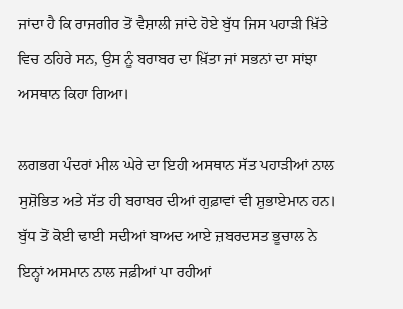ਜਾਂਦਾ ਹੈ ਕਿ ਰਾਜਗੀਰ ਤੋਂ ਵੈਸ਼ਾਲੀ ਜਾਂਦੇ ਹੋਏ ਬੁੱਧ ਜਿਸ ਪਹਾੜੀ ਖ਼ਿੱਤੇ ਵਿਚ ਠਹਿਰੇ ਸਨ, ਉਸ ਨੂੰ ਬਰਾਬਰ ਦਾ ਖ਼ਿੱਤਾ ਜਾਂ ਸਭਨਾਂ ਦਾ ਸਾਂਝਾ ਅਸਥਾਨ ਕਿਹਾ ਗਿਆ।

ਲਗਭਗ ਪੰਦਰਾਂ ਮੀਲ ਘੇਰੇ ਦਾ ਇਹੀ ਅਸਥਾਨ ਸੱਤ ਪਹਾੜੀਆਂ ਨਾਲ ਸੁਸ਼ੋਭਿਤ ਅਤੇ ਸੱਤ ਹੀ ਬਰਾਬਰ ਦੀਆਂ ਗੁਫ਼ਾਵਾਂ ਵੀ ਸ਼ੁਭਾਏਮਾਨ ਹਨ। ਬੁੱਧ ਤੋਂ ਕੋਈ ਢਾਈ ਸਦੀਆਂ ਬਾਅਦ ਆਏ ਜ਼ਬਰਦਸਤ ਭੂਚਾਲ ਨੇ ਇਨ੍ਹਾਂ ਅਸਮਾਨ ਨਾਲ ਜਫ਼ੀਆਂ ਪਾ ਰਹੀਆਂ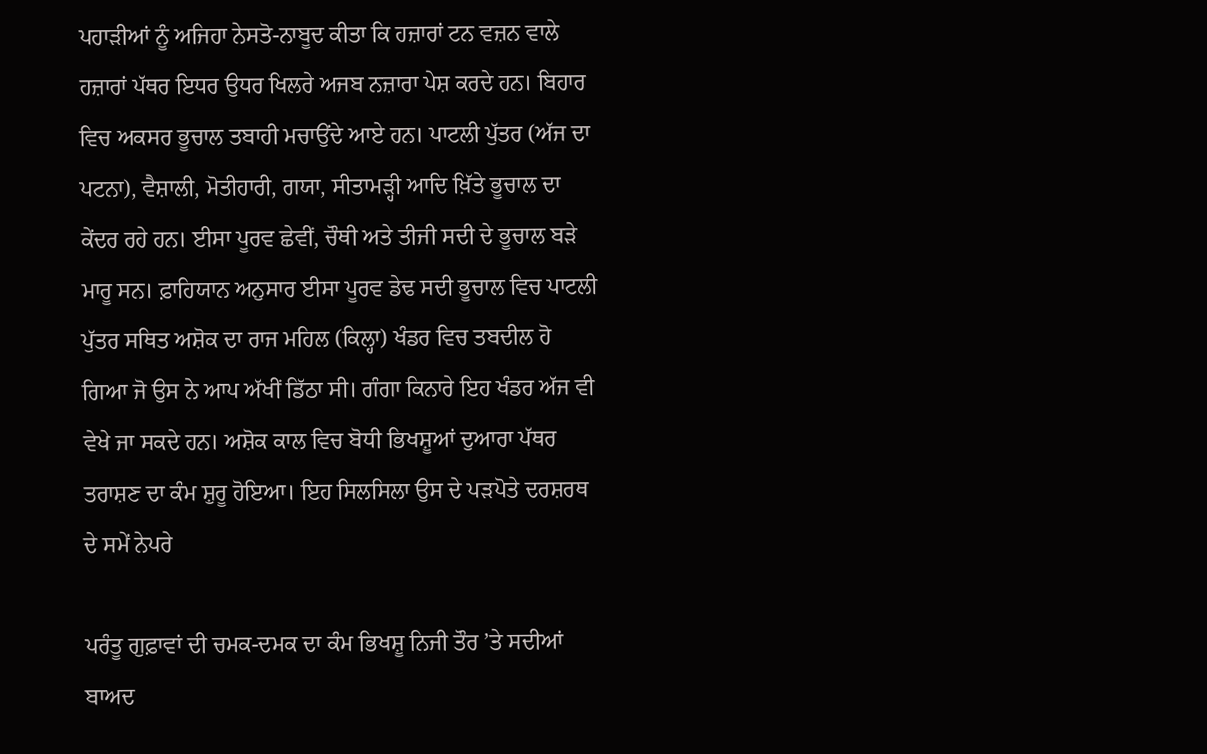ਪਹਾੜੀਆਂ ਨੂੰ ਅਜਿਹਾ ਨੇਸਤੋ-ਨਾਬੂਦ ਕੀਤਾ ਕਿ ਹਜ਼ਾਰਾਂ ਟਨ ਵਜ਼ਨ ਵਾਲੇ ਹਜ਼ਾਰਾਂ ਪੱਥਰ ਇਧਰ ਉਧਰ ਖਿਲਰੇ ਅਜਬ ਨਜ਼ਾਰਾ ਪੇਸ਼ ਕਰਦੇ ਹਨ। ਬਿਹਾਰ ਵਿਚ ਅਕਸਰ ਭੂਚਾਲ ਤਬਾਹੀ ਮਚਾਉਂਦੇ ਆਏ ਹਨ। ਪਾਟਲੀ ਪੁੱਤਰ (ਅੱਜ ਦਾ ਪਟਨਾ), ਵੈਸ਼ਾਲੀ, ਮੋਤੀਹਾਰੀ, ਗਯਾ, ਸੀਤਾਮੜ੍ਹੀ ਆਦਿ ਖ਼ਿੱਤੇ ਭੂਚਾਲ ਦਾ ਕੇਂਦਰ ਰਹੇ ਹਨ। ਈਸਾ ਪੂਰਵ ਛੇਵੀਂ, ਚੌਥੀ ਅਤੇ ਤੀਜੀ ਸਦੀ ਦੇ ਭੂਚਾਲ ਬੜੇ ਮਾਰੂ ਸਨ। ਫ਼ਾਹਿਯਾਨ ਅਨੁਸਾਰ ਈਸਾ ਪੂਰਵ ਡੇਢ ਸਦੀ ਭੂਚਾਲ ਵਿਚ ਪਾਟਲੀ ਪੁੱਤਰ ਸਥਿਤ ਅਸ਼ੋਕ ਦਾ ਰਾਜ ਮਹਿਲ (ਕਿਲ੍ਹਾ) ਖੰਡਰ ਵਿਚ ਤਬਦੀਲ ਹੋ ਗਿਆ ਜੋ ਉਸ ਨੇ ਆਪ ਅੱਖੀਂ ਡਿੱਠਾ ਸੀ। ਗੰਗਾ ਕਿਨਾਰੇ ਇਹ ਖੰਡਰ ਅੱਜ ਵੀ ਵੇਖੇ ਜਾ ਸਕਦੇ ਹਨ। ਅਸ਼ੋਕ ਕਾਲ ਵਿਚ ਬੋਧੀ ਭਿਖਸ਼ੂਆਂ ਦੁਆਰਾ ਪੱਥਰ ਤਰਾਸ਼ਣ ਦਾ ਕੰਮ ਸ਼ੁਰੂ ਹੋਇਆ। ਇਹ ਸਿਲਸਿਲਾ ਉਸ ਦੇ ਪੜਪੋਤੇ ਦਰਸ਼ਰਥ ਦੇ ਸਮੇਂ ਨੇਪਰੇ

ਪਰੰਤੂ ਗੁਫ਼ਾਵਾਂ ਦੀ ਚਮਕ-ਦਮਕ ਦਾ ਕੰਮ ਭਿਖਸ਼ੂ ਨਿਜੀ ਤੌਰ ’ਤੇ ਸਦੀਆਂ ਬਾਅਦ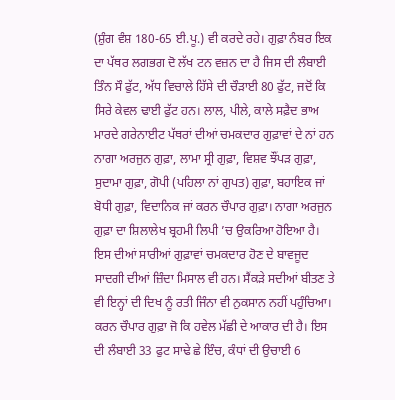(ਸ਼ੁੰਗ ਵੰਸ਼ 180-65 ਈ.ਪੂ.) ਵੀ ਕਰਦੇ ਰਹੇ। ਗੁਫ਼ਾ ਨੰਬਰ ਇਕ ਦਾ ਪੱਥਰ ਲਗਭਗ ਦੋ ਲੱਖ ਟਨ ਵਜ਼ਨ ਦਾ ਹੈ ਜਿਸ ਦੀ ਲੰਬਾਈ ਤਿੰਨ ਸੌ ਫੁੱਟ, ਅੱਧ ਵਿਚਾਲੇ ਹਿੱਸੇ ਦੀ ਚੌੜਾਈ 80 ਫੁੱਟ, ਜਦੋਂ ਕਿ ਸਿਰੇ ਕੇਵਲ ਢਾਈ ਫੁੱਟ ਹਨ। ਲਾਲ, ਪੀਲੇ, ਕਾਲੇ ਸਫ਼ੈਦ ਭਾਅ ਮਾਰਦੇ ਗਰੇਨਾਈਟ ਪੱਥਰਾਂ ਦੀਆਂ ਚਮਕਦਾਰ ਗੁਫ਼ਾਵਾਂ ਦੇ ਨਾਂ ਹਨ ਨਾਗਾ ਅਰਜੁਨ ਗੁਫ਼ਾ, ਲਾਮਾ ਸ੍ਰੀ ਗੁਫ਼ਾ, ਵਿਸ਼ਵ ਝੌਂਪੜ ਗੁਫ਼ਾ, ਸੁਦਾਮਾ ਗੁਫ਼ਾ, ਗੋਪੀ (ਪਹਿਲਾ ਨਾਂ ਗੁਪਤ) ਗੁਫ਼ਾ, ਬਹਾਇਕ ਜਾਂ ਬੋਧੀ ਗੁਫ਼ਾ, ਵਿਦਾਨਿਕ ਜਾਂ ਕਰਨ ਚੌਪਾਰ ਗੁਫ਼ਾ। ਨਾਗਾ ਅਰਜੁਨ ਗੁਫ਼ਾ ਦਾ ਸ਼ਿਲਾਲੇਖ ਬ੍ਰਹਮੀ ਲਿਪੀ ’ਚ ਉਕਰਿਆ ਹੋਇਆ ਹੈ। ਇਸ ਦੀਆਂ ਸਾਰੀਆਂ ਗੁਫ਼ਾਵਾਂ ਚਮਕਦਾਰ ਹੋਣ ਦੇ ਬਾਵਜੂਦ ਸਾਦਗੀ ਦੀਆਂ ਜ਼ਿੰਦਾ ਮਿਸਾਲ ਵੀ ਹਨ। ਸੈਂਕੜੇ ਸਦੀਆਂ ਬੀਤਣ ਤੇ ਵੀ ਇਨ੍ਹਾਂ ਦੀ ਦਿਖ ਨੂੰ ਰਤੀ ਜਿੰਨਾ ਵੀ ਨੁਕਸਾਨ ਨਹੀਂ ਪਹੁੰਚਿਆ। ਕਰਨ ਚੌਪਾਰ ਗੁਫ਼ਾ ਜੋ ਕਿ ਹਵੇਲ ਮੱਛੀ ਦੇ ਆਕਾਰ ਦੀ ਹੈ। ਇਸ ਦੀ ਲੰਬਾਈ 33 ਫੁਟ ਸਾਢੇ ਛੇ ਇੰਚ, ਕੰਧਾਂ ਦੀ ਉਚਾਈ 6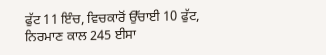ਫੁੱਟ 11 ਇੰਚ, ਵਿਚਕਾਰੋਂ ਉੱਚਾਈ 10 ਫੁੱਟ, ਨਿਰਮਾਣ ਕਾਲ 245 ਈਸਾ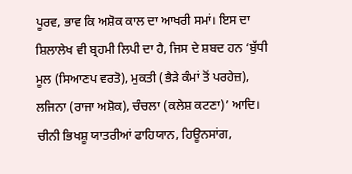ਪੂਰਵ, ਭਾਵ ਕਿ ਅਸ਼ੋਕ ਕਾਲ ਦਾ ਆਖਰੀ ਸਮਾਂ। ਇਸ ਦਾ ਸ਼ਿਲਾਲੇਖ ਵੀ ਬ੍ਰਹਮੀ ਲਿਪੀ ਦਾ ਹੈ, ਜਿਸ ਦੇ ਸ਼ਬਦ ਹਨ ‘ਬੁੱਧੀ ਮੂਲ (ਸਿਆਣਪ ਵਰਤੋ), ਮੁਕਤੀ (ਭੈੜੇ ਕੰਮਾਂ ਤੋਂ ਪਰਹੇਜ਼), ਲਜਿਨਾ (ਰਾਜਾ ਅਸ਼ੋਕ), ਚੰਚਲਾ (ਕਲੇਸ਼ ਕਟਣਾ)’ ਆਦਿ। ਚੀਨੀ ਭਿਖਸ਼ੂ ਯਾਤਰੀਆਂ ਫਾਹਿਯਾਨ, ਹਿਊਨਸਾਂਗ,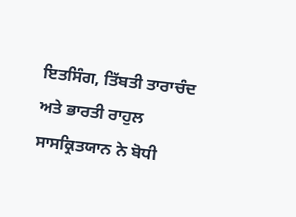ਇਤਸਿੰਗ, ਤਿੱਬਤੀ ਤਾਰਾਚੰਦ ਅਤੇ ਭਾਰਤੀ ਰਾਹੁਲ ਸਾਸਕ੍ਰਿਤਯਾਨ ਨੇ ਬੋਧੀ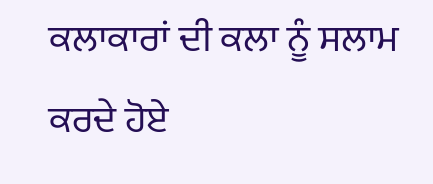ਕਲਾਕਾਰਾਂ ਦੀ ਕਲਾ ਨੂੰ ਸਲਾਮ ਕਰਦੇ ਹੋਏ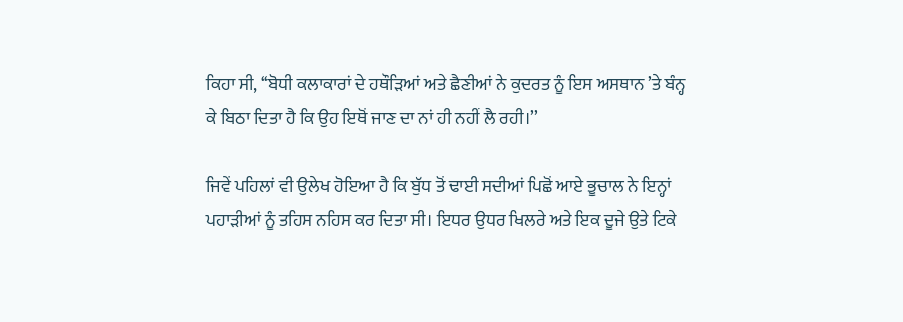ਕਿਹਾ ਸੀ, ‘‘ਬੋਧੀ ਕਲਾਕਾਰਾਂ ਦੇ ਹਥੌੜਿਆਂ ਅਤੇ ਛੈਣੀਆਂ ਨੇ ਕੁਦਰਤ ਨੂੰ ਇਸ ਅਸਥਾਨ ’ਤੇ ਬੰਨ੍ਹ ਕੇ ਬਿਠਾ ਦਿਤਾ ਹੈ ਕਿ ਉਹ ਇਥੋਂ ਜਾਣ ਦਾ ਨਾਂ ਹੀ ਨਹੀਂ ਲੈ ਰਹੀ।’’

ਜਿਵੇਂ ਪਹਿਲਾਂ ਵੀ ਉਲੇਖ ਹੋਇਆ ਹੈ ਕਿ ਬੁੱਧ ਤੋਂ ਢਾਈ ਸਦੀਆਂ ਪਿਛੋਂ ਆਏ ਭੂਚਾਲ ਨੇ ਇਨ੍ਹਾਂ ਪਹਾੜੀਆਂ ਨੂੰ ਤਹਿਸ ਨਹਿਸ ਕਰ ਦਿਤਾ ਸੀ। ਇਧਰ ਉਧਰ ਖਿਲਰੇ ਅਤੇ ਇਕ ਦੂਜੇ ਉਤੇ ਟਿਕੇ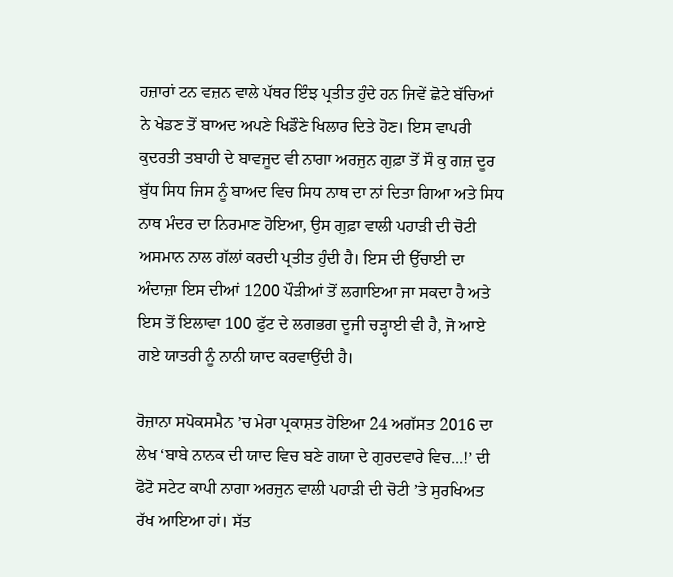ਹਜ਼ਾਰਾਂ ਟਨ ਵਜ਼ਨ ਵਾਲੇ ਪੱਥਰ ਇੰਝ ਪ੍ਰਤੀਤ ਹੁੰਦੇ ਹਨ ਜਿਵੇਂ ਛੋਟੇ ਬੱਚਿਆਂ ਨੇ ਖੇਡਣ ਤੋਂ ਬਾਅਦ ਅਪਣੇ ਖਿਡੌਣੇ ਖਿਲਾਰ ਦਿਤੇ ਹੋਣ। ਇਸ ਵਾਪਰੀ ਕੁਦਰਤੀ ਤਬਾਹੀ ਦੇ ਬਾਵਜੂਦ ਵੀ ਨਾਗਾ ਅਰਜੁਨ ਗੁਫ਼ਾ ਤੋਂ ਸੌ ਕੁ ਗਜ਼ ਦੂਰ ਬੁੱਧ ਸਿਧ ਜਿਸ ਨੂੰ ਬਾਅਦ ਵਿਚ ਸਿਧ ਨਾਥ ਦਾ ਨਾਂ ਦਿਤਾ ਗਿਆ ਅਤੇ ਸਿਧ ਨਾਥ ਮੰਦਰ ਦਾ ਨਿਰਮਾਣ ਹੋਇਆ, ਉਸ ਗੁਫ਼ਾ ਵਾਲੀ ਪਹਾੜੀ ਦੀ ਚੋਟੀ ਅਸਮਾਨ ਨਾਲ ਗੱਲਾਂ ਕਰਦੀ ਪ੍ਰਤੀਤ ਹੁੰਦੀ ਹੈ। ਇਸ ਦੀ ਉੱਚਾਈ ਦਾ ਅੰਦਾਜ਼ਾ ਇਸ ਦੀਆਂ 1200 ਪੌੜੀਆਂ ਤੋਂ ਲਗਾਇਆ ਜਾ ਸਕਦਾ ਹੈ ਅਤੇ ਇਸ ਤੋਂ ਇਲਾਵਾ 100 ਫੁੱਟ ਦੇ ਲਗਭਗ ਦੂਜੀ ਚੜ੍ਹਾਈ ਵੀ ਹੈ, ਜੋ ਆਏ ਗਏ ਯਾਤਰੀ ਨੂੰ ਨਾਨੀ ਯਾਦ ਕਰਵਾਉਂਦੀ ਹੈ।

ਰੋਜ਼ਾਨਾ ਸਪੋਕਸਮੈਨ ’ਚ ਮੇਰਾ ਪ੍ਰਕਾਸ਼ਤ ਹੋਇਆ 24 ਅਗੱਸਤ 2016 ਦਾ ਲੇਖ ‘ਬਾਬੇ ਨਾਨਕ ਦੀ ਯਾਦ ਵਿਚ ਬਣੇ ਗਯਾ ਦੇ ਗੁਰਦਵਾਰੇ ਵਿਚ...!’ ਦੀ ਫੋਟੋ ਸਟੇਟ ਕਾਪੀ ਨਾਗਾ ਅਰਜੁਨ ਵਾਲੀ ਪਹਾੜੀ ਦੀ ਚੋਟੀ ’ਤੇ ਸੁਰਖਿਅਤ ਰੱਖ ਆਇਆ ਹਾਂ। ਸੱਤ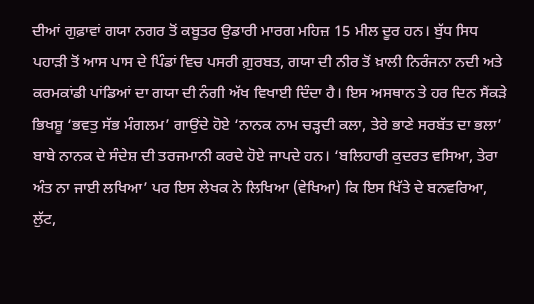ਦੀਆਂ ਗੁਫ਼ਾਵਾਂ ਗਯਾ ਨਗਰ ਤੋਂ ਕਬੂਤਰ ਉਡਾਰੀ ਮਾਰਗ ਮਹਿਜ਼ 15 ਮੀਲ ਦੂਰ ਹਨ। ਬੁੱਧ ਸਿਧ ਪਹਾੜੀ ਤੋਂ ਆਸ ਪਾਸ ਦੇ ਪਿੰਡਾਂ ਵਿਚ ਪਸਰੀ ਗ਼ੁਰਬਤ, ਗਯਾ ਦੀ ਨੀਰ ਤੋਂ ਖ਼ਾਲੀ ਨਿਰੰਜਨਾ ਨਦੀ ਅਤੇ ਕਰਮਕਾਂਡੀ ਪਾਂਡਿਆਂ ਦਾ ਗਯਾ ਦੀ ਨੰਗੀ ਅੱਖ ਵਿਖਾਈ ਦਿੰਦਾ ਹੈ। ਇਸ ਅਸਥਾਨ ਤੇ ਹਰ ਦਿਨ ਸੈਂਕੜੇ ਭਿਖਸ਼ੂ ‘ਭਵਤੁ ਸੱਭ ਮੰਗਲਮ’ ਗਾਉਂਦੇ ਹੋਏ ‘ਨਾਨਕ ਨਾਮ ਚੜ੍ਹਦੀ ਕਲਾ, ਤੇਰੇ ਭਾਣੇ ਸਰਬੱਤ ਦਾ ਭਲਾ’ ਬਾਬੇ ਨਾਨਕ ਦੇ ਸੰਦੇਸ਼ ਦੀ ਤਰਜਮਾਨੀ ਕਰਦੇ ਹੋਏ ਜਾਪਦੇ ਹਨ। ‘ਬਲਿਹਾਰੀ ਕੁਦਰਤ ਵਸਿਆ, ਤੇਰਾ ਅੰਤ ਨਾ ਜਾਈ ਲਖਿਆ’ ਪਰ ਇਸ ਲੇਖਕ ਨੇ ਲਿਖਿਆ (ਵੇਖਿਆ) ਕਿ ਇਸ ਖਿੱਤੇ ਦੇ ਬਨਵਰਿਆ, ਲੁੱਟ,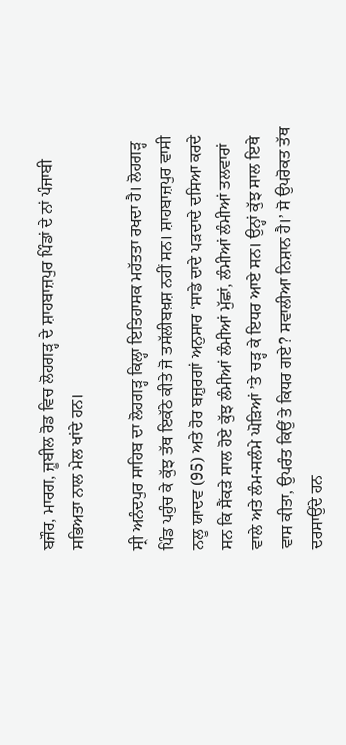ਬਜੌਰ, ਮਾਰਗ, ਜ਼ੂਬੀਲ ਰੋਡ ਵਿਚ ਲੋਹਗੜ੍ਹ ਦੇ ਸ਼ਾਹਬਾਜ਼ਪੁਰ ਪਿੰਡਾਂ ਦੇ ਨਾਂ ਪੰਜਾਬੀ ਸਭਿਅਤਾ ਨਾਲ ਮੇਲ ਖਾਂਦੇ ਹਨ।

ਸ੍ਰੀ ਅਨੰਦਪੁਰ ਸਾਹਿਬ ਦਾ ਲੋਹਗੜ੍ਹ ਕਿਲ੍ਹਾ ਇਤਿਹਾਸਕ ਮਹੱਤਤਾ ਰਖਦਾ ਹੈ। ਲੋਹਗੜ੍ਹ ਪਿੰਡ ਪਹੁੰਚ ਕੇ ਕੁੱਝ ਤੱਥ ਇਕੱਠੇ ਕੀਤੇ ਜੋ ਤਸੱਲੀਬਖ਼ਸ਼ ਨਹੀਂ ਸਨ। ਸ਼ਾਹਬਾਜ਼ਪੁਰ ਵਾਸੀ ਨਲੂ ਯਾਦਵ (95) ਅਤੇ ਹੋਰ ਬਜ਼ੁਰਗਾਂ ਅਨੁਸਾਰ ‘ਸਾਡੇ ਦਾਦੇ ਪੜਦਾਦੇ ਦਸਿਆ ਕਰਦੇ ਸਨ ਕਿ ਸੈਂਕੜੇ ਸਾਲ ਹੋਏ ਕੁੱਝ ਲੰਮੀਆਂ ਲੰਮੀਆਂ ਮੁੱਛਾਂ, ਲੰਮੀਆਂ ਲੰਮੀਆਂ ਤਲਵਾਰਾਂ ਵਾਲੇ ਅਤੇ ਲੰਮ-ਸਲੰਮੇ ਘੋੜਿਆਂ ’ਤੇ ਚੜ੍ਹ ਕੇ ਇਧਰ ਆਏ ਸਨ। ਉਨ੍ਹਾਂ ਕੁੱਝ ਸਾਲ ਇਥੇ ਵਾਸ ਕੀਤਾ, ਉਪਰੰਤ ਕਿਉਂ ਤੇ ਕਿਧਰ ਗਏ? ਸਵਾਲੀਆ ਨਿਸ਼ਾਨ ਹੈ।’ ਸੋ ਉਪਰੋਕਤ ਤੱਥ ਦਰਸਾਉਂਦੇ ਹਨ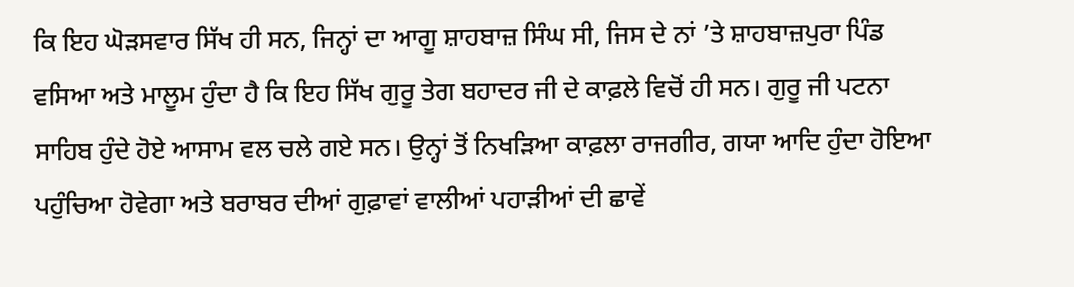ਕਿ ਇਹ ਘੋੜਸਵਾਰ ਸਿੱਖ ਹੀ ਸਨ, ਜਿਨ੍ਹਾਂ ਦਾ ਆਗੂ ਸ਼ਾਹਬਾਜ਼ ਸਿੰਘ ਸੀ, ਜਿਸ ਦੇ ਨਾਂ ’ਤੇ ਸ਼ਾਹਬਾਜ਼ਪੁਰਾ ਪਿੰਡ ਵਸਿਆ ਅਤੇ ਮਾਲੂਮ ਹੁੰਦਾ ਹੈ ਕਿ ਇਹ ਸਿੱਖ ਗੁਰੂ ਤੇਗ ਬਹਾਦਰ ਜੀ ਦੇ ਕਾਫ਼ਲੇ ਵਿਚੋਂ ਹੀ ਸਨ। ਗੁਰੂ ਜੀ ਪਟਨਾ ਸਾਹਿਬ ਹੁੰਦੇ ਹੋਏ ਆਸਾਮ ਵਲ ਚਲੇ ਗਏ ਸਨ। ਉਨ੍ਹਾਂ ਤੋਂ ਨਿਖੜਿਆ ਕਾਫ਼ਲਾ ਰਾਜਗੀਰ, ਗਯਾ ਆਦਿ ਹੁੰਦਾ ਹੋਇਆ ਪਹੁੰਚਿਆ ਹੋਵੇਗਾ ਅਤੇ ਬਰਾਬਰ ਦੀਆਂ ਗੁਫ਼ਾਵਾਂ ਵਾਲੀਆਂ ਪਹਾੜੀਆਂ ਦੀ ਛਾਵੇਂ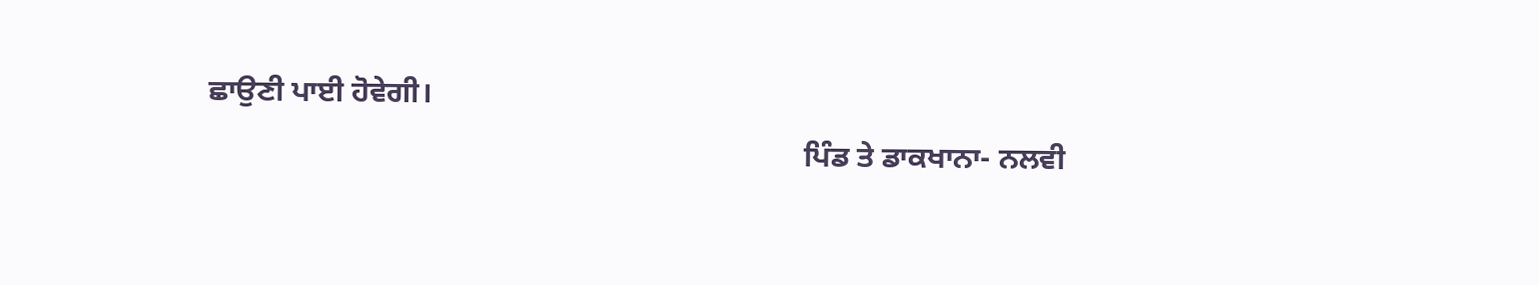ਛਾਉਣੀ ਪਾਈ ਹੋਵੇਗੀ।
                                                                               ਪਿੰਡ ਤੇ ਡਾਕਖਾਨਾ- ਨਲਵੀ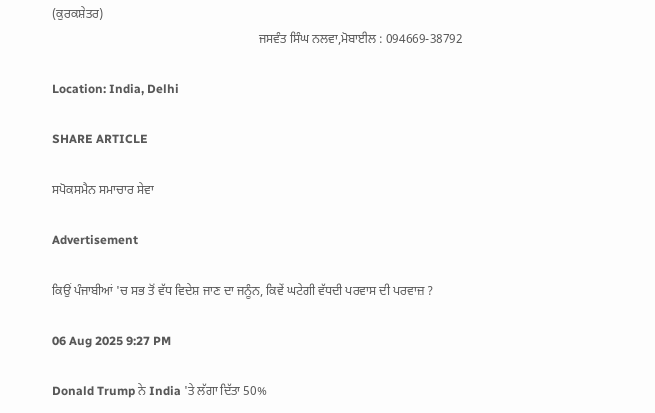(ਕੁਰਕਸ਼ੇਤਰ)
                                                                  ਜਸਵੰਤ ਸਿੰਘ ਨਲਵਾ,ਮੋਬਾਈਲ : 094669-38792

Location: India, Delhi

SHARE ARTICLE

ਸਪੋਕਸਮੈਨ ਸਮਾਚਾਰ ਸੇਵਾ

Advertisement

ਕਿਉਂ ਪੰਜਾਬੀਆਂ 'ਚ ਸਭ ਤੋਂ ਵੱਧ ਵਿਦੇਸ਼ ਜਾਣ ਦਾ ਜਨੂੰਨ, ਕਿਵੇਂ ਘਟੇਗੀ ਵੱਧਦੀ ਪਰਵਾਸ ਦੀ ਪਰਵਾਜ਼ ?

06 Aug 2025 9:27 PM

Donald Trump ਨੇ India 'ਤੇ ਲੱਗਾ ਦਿੱਤਾ 50%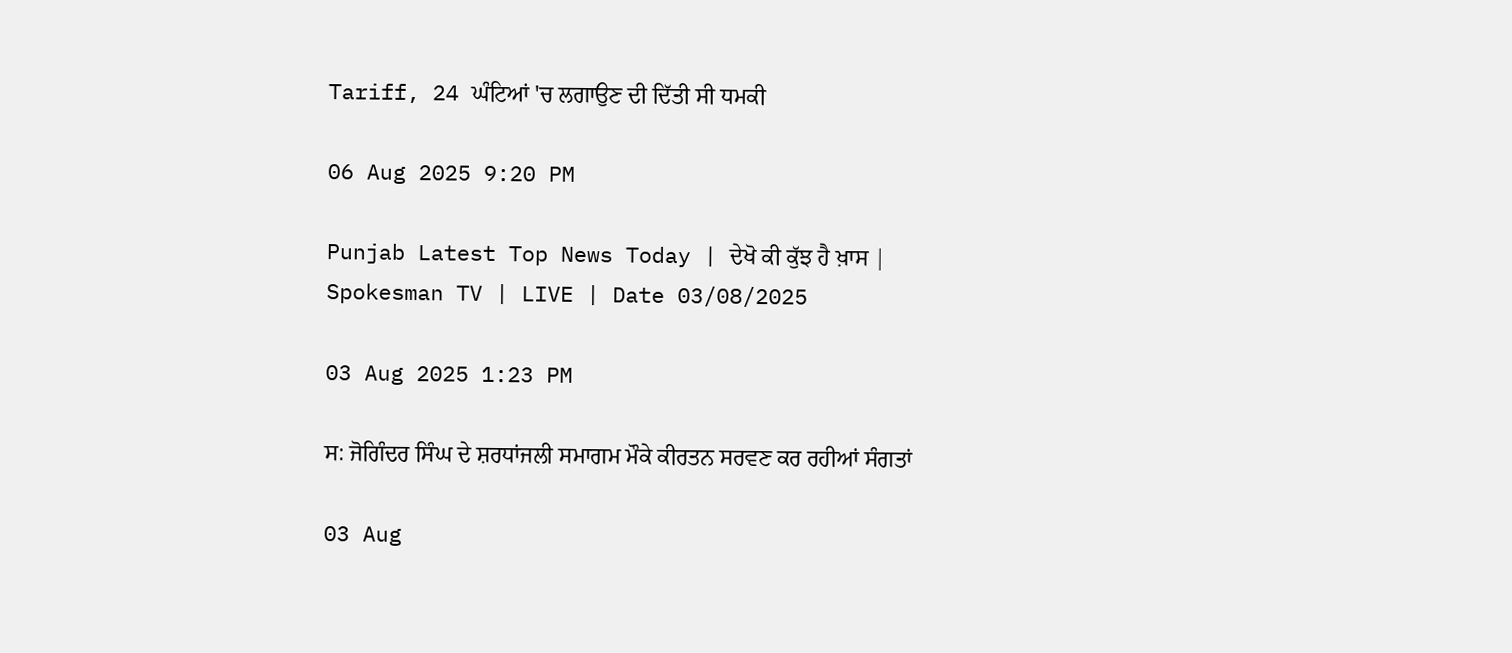Tariff, 24 ਘੰਟਿਆਂ 'ਚ ਲਗਾਉਣ ਦੀ ਦਿੱਤੀ ਸੀ ਧਮਕੀ

06 Aug 2025 9:20 PM

Punjab Latest Top News Today | ਦੇਖੋ ਕੀ ਕੁੱਝ ਹੈ ਖ਼ਾਸ | Spokesman TV | LIVE | Date 03/08/2025

03 Aug 2025 1:23 PM

ਸ: ਜੋਗਿੰਦਰ ਸਿੰਘ ਦੇ ਸ਼ਰਧਾਂਜਲੀ ਸਮਾਗਮ ਮੌਕੇ ਕੀਰਤਨ ਸਰਵਣ ਕਰ ਰਹੀਆਂ ਸੰਗਤਾਂ

03 Aug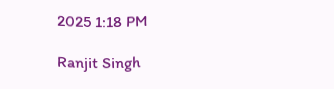2025 1:18 PM

Ranjit Singh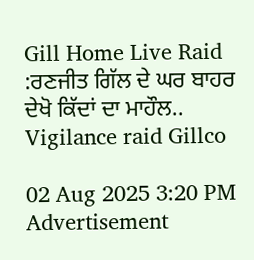Gill Home Live Raid :ਰਣਜੀਤ ਗਿੱਲ ਦੇ ਘਰ ਬਾਹਰ ਦੇਖੋ ਕਿੱਦਾਂ ਦਾ ਮਾਹੌਲ.. Vigilance raid Gillco

02 Aug 2025 3:20 PM
Advertisement